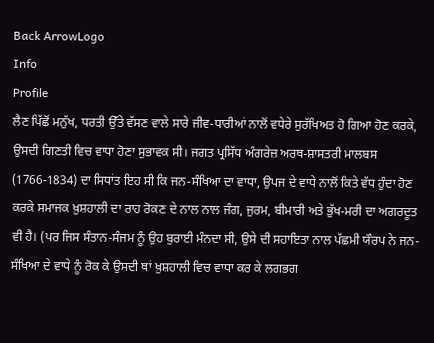Back ArrowLogo
Info
Profile
ਲੈਣ ਪਿੱਛੋਂ ਮਨੁੱਖ, ਧਰਤੀ ਉੱਤੇ ਵੱਸਣ ਵਾਲੇ ਸਾਰੇ ਜੀਵ-ਧਾਰੀਆਂ ਨਾਲੋਂ ਵਧੇਰੇ ਸੁਰੱਖਿਅਤ ਹੋ ਗਿਆ ਹੋਣ ਕਰਕੇ, ਉਸਦੀ ਗਿਣਤੀ ਵਿਚ ਵਾਧਾ ਹੋਣਾ ਸੁਭਾਵਕ ਸੀ। ਜਗਤ ਪ੍ਰਸਿੱਧ ਅੰਗਰੇਜ਼ ਅਰਥ-ਸ਼ਾਸਤਰੀ ਮਾਲਬਸ (1766-1834) ਦਾ ਸਿਧਾਂਤ ਇਹ ਸੀ ਕਿ ਜਨ-ਸੰਖਿਆ ਦਾ ਵਾਧਾ, ਉਪਜ ਦੇ ਵਾਧੇ ਨਾਲੋਂ ਕਿਤੇ ਵੱਧ ਹੁੰਦਾ ਹੋਣ ਕਰਕੇ ਸਮਾਜਕ ਖ਼ੁਸ਼ਹਾਲੀ ਦਾ ਰਾਹ ਰੋਕਣ ਦੇ ਨਾਲ ਨਾਲ ਜੰਗ, ਜੁਰਮ, ਬੀਮਾਰੀ ਅਤੇ ਭੁੱਖ-ਮਰੀ ਦਾ ਅਗਰਦੂਤ ਵੀ ਹੈ। (ਪਰ ਜਿਸ ਸੰਤਾਨ-ਸੰਜਮ ਨੂੰ ਉਹ ਬੁਰਾਈ ਮੰਨਦਾ ਸੀ, ਉਸੇ ਦੀ ਸਹਾਇਤਾ ਨਾਲ ਪੱਛਮੀ ਯੌਰਪ ਨੇ ਜਨ-ਸੰਖਿਆ ਦੇ ਵਾਧੇ ਨੂੰ ਰੋਕ ਕੇ ਉਸਦੀ ਥਾਂ ਖ਼ੁਸ਼ਹਾਲੀ ਵਿਚ ਵਾਧਾ ਕਰ ਕੇ ਲਗਭਗ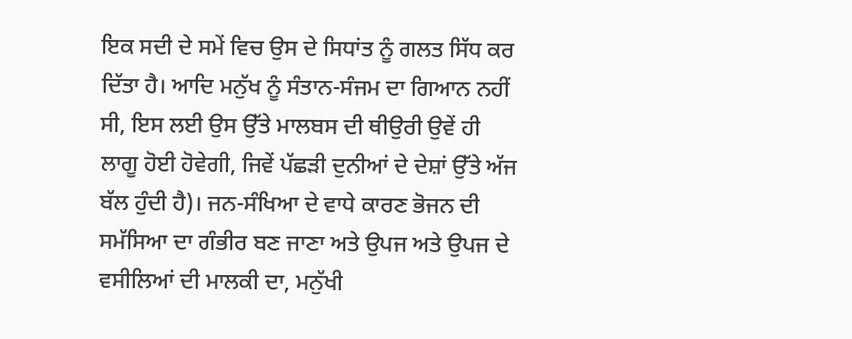ਇਕ ਸਦੀ ਦੇ ਸਮੇਂ ਵਿਚ ਉਸ ਦੇ ਸਿਧਾਂਤ ਨੂੰ ਗਲਤ ਸਿੱਧ ਕਰ ਦਿੱਤਾ ਹੈ। ਆਦਿ ਮਨੁੱਖ ਨੂੰ ਸੰਤਾਨ-ਸੰਜਮ ਦਾ ਗਿਆਨ ਨਹੀਂ ਸੀ, ਇਸ ਲਈ ਉਸ ਉੱਤੇ ਮਾਲਬਸ ਦੀ ਥੀਉਰੀ ਉਵੇਂ ਹੀ ਲਾਗੂ ਹੋਈ ਹੋਵੇਗੀ, ਜਿਵੇਂ ਪੱਛੜੀ ਦੁਨੀਆਂ ਦੇ ਦੇਸ਼ਾਂ ਉੱਤੇ ਅੱਜ ਬੱਲ ਹੁੰਦੀ ਹੈ)। ਜਨ-ਸੰਖਿਆ ਦੇ ਵਾਧੇ ਕਾਰਣ ਭੋਜਨ ਦੀ ਸਮੱਸਿਆ ਦਾ ਗੰਭੀਰ ਬਣ ਜਾਣਾ ਅਤੇ ਉਪਜ ਅਤੇ ਉਪਜ ਦੇ ਵਸੀਲਿਆਂ ਦੀ ਮਾਲਕੀ ਦਾ, ਮਨੁੱਖੀ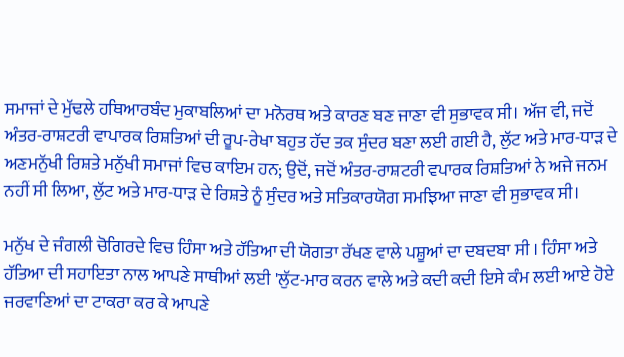ਸਮਾਜਾਂ ਦੇ ਮੁੱਢਲੇ ਹਥਿਆਰਬੰਦ ਮੁਕਾਬਲਿਆਂ ਦਾ ਮਨੋਰਥ ਅਤੇ ਕਾਰਣ ਬਣ ਜਾਣਾ ਵੀ ਸੁਭਾਵਕ ਸੀ। ਅੱਜ ਵੀ, ਜਦੋਂ ਅੰਤਰ-ਰਾਸ਼ਟਰੀ ਵਾਪਾਰਕ ਰਿਸ਼ਤਿਆਂ ਦੀ ਰੂਪ-ਰੇਖਾ ਬਹੁਤ ਹੱਦ ਤਕ ਸੁੰਦਰ ਬਣਾ ਲਈ ਗਈ ਹੈ, ਲੁੱਟ ਅਤੇ ਮਾਰ-ਧਾੜ ਦੇ ਅਣਮਨੁੱਖੀ ਰਿਸ਼ਤੇ ਮਨੁੱਖੀ ਸਮਾਜਾਂ ਵਿਚ ਕਾਇਮ ਹਨ; ਉਦੋਂ, ਜਦੋਂ ਅੰਤਰ-ਰਾਸ਼ਟਰੀ ਵਪਾਰਕ ਰਿਸ਼ਤਿਆਂ ਨੇ ਅਜੇ ਜਨਮ ਨਹੀਂ ਸੀ ਲਿਆ, ਲੁੱਟ ਅਤੇ ਮਾਰ-ਧਾੜ ਦੇ ਰਿਸ਼ਤੇ ਨੂੰ ਸੁੰਦਰ ਅਤੇ ਸਤਿਕਾਰਯੋਗ ਸਮਝਿਆ ਜਾਣਾ ਵੀ ਸੁਭਾਵਕ ਸੀ।

ਮਨੁੱਖ ਦੇ ਜੰਗਲੀ ਚੋਗਿਰਦੇ ਵਿਚ ਹਿੰਸਾ ਅਤੇ ਹੱਤਿਆ ਦੀ ਯੋਗਤਾ ਰੱਖਣ ਵਾਲੇ ਪਸ਼ੂਆਂ ਦਾ ਦਬਦਬਾ ਸੀ । ਹਿੰਸਾ ਅਤੇ ਹੱਤਿਆ ਦੀ ਸਹਾਇਤਾ ਨਾਲ ਆਪਣੇ ਸਾਥੀਆਂ ਲਈ 'ਲੁੱਟ-ਮਾਰ ਕਰਨ ਵਾਲੇ ਅਤੇ ਕਦੀ ਕਦੀ ਇਸੇ ਕੰਮ ਲਈ ਆਏ ਹੋਏ ਜਰਵਾਣਿਆਂ ਦਾ ਟਾਕਰਾ ਕਰ ਕੇ ਆਪਣੇ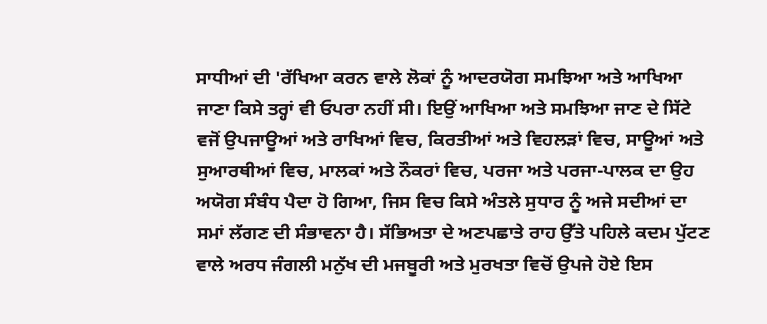ਸਾਧੀਆਂ ਦੀ 'ਰੱਖਿਆ ਕਰਨ ਵਾਲੇ ਲੋਕਾਂ ਨੂੰ ਆਦਰਯੋਗ ਸਮਝਿਆ ਅਤੇ ਆਖਿਆ ਜਾਣਾ ਕਿਸੇ ਤਰ੍ਹਾਂ ਵੀ ਓਪਰਾ ਨਹੀਂ ਸੀ। ਇਉਂ ਆਖਿਆ ਅਤੇ ਸਮਝਿਆ ਜਾਣ ਦੇ ਸਿੱਟੇ ਵਜੋਂ ਉਪਜਾਊਆਂ ਅਤੇ ਰਾਖਿਆਂ ਵਿਚ, ਕਿਰਤੀਆਂ ਅਤੇ ਵਿਹਲੜਾਂ ਵਿਚ, ਸਾਊਆਂ ਅਤੇ ਸੁਆਰਥੀਆਂ ਵਿਚ, ਮਾਲਕਾਂ ਅਤੇ ਨੌਕਰਾਂ ਵਿਚ, ਪਰਜਾ ਅਤੇ ਪਰਜਾ-ਪਾਲਕ ਦਾ ਉਹ ਅਯੋਗ ਸੰਬੰਧ ਪੈਦਾ ਹੋ ਗਿਆ, ਜਿਸ ਵਿਚ ਕਿਸੇ ਅੰਤਲੇ ਸੁਧਾਰ ਨੂੰ ਅਜੇ ਸਦੀਆਂ ਦਾ ਸਮਾਂ ਲੱਗਣ ਦੀ ਸੰਭਾਵਨਾ ਹੈ। ਸੱਭਿਅਤਾ ਦੇ ਅਣਪਛਾਤੇ ਰਾਹ ਉੱਤੇ ਪਹਿਲੇ ਕਦਮ ਪੁੱਟਣ ਵਾਲੇ ਅਰਧ ਜੰਗਲੀ ਮਨੁੱਖ ਦੀ ਮਜਬੂਰੀ ਅਤੇ ਮੁਰਖਤਾ ਵਿਚੋਂ ਉਪਜੇ ਹੋਏ ਇਸ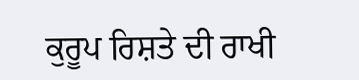ਕੁਰੂਪ ਰਿਸ਼ਤੇ ਦੀ ਰਾਖੀ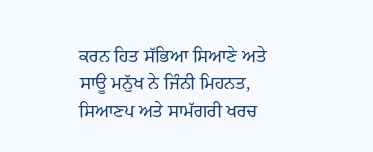ਕਰਨ ਹਿਤ ਸੱਭਿਆ ਸਿਆਣੇ ਅਤੇ ਸਾਊ ਮਨੁੱਖ ਨੇ ਜਿੰਨੀ ਮਿਹਨਤ, ਸਿਆਣਪ ਅਤੇ ਸਾਮੱਗਰੀ ਖਰਚ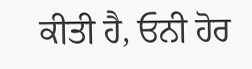ਕੀਤੀ ਹੈ, ਓਨੀ ਹੋਰ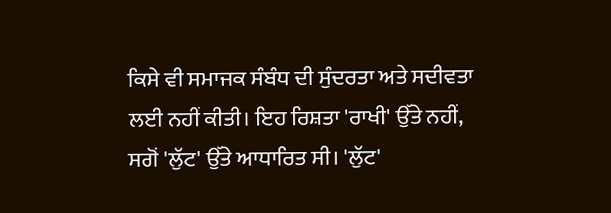ਕਿਸੇ ਵੀ ਸਮਾਜਕ ਸੰਬੰਧ ਦੀ ਸੁੰਦਰਤਾ ਅਤੇ ਸਦੀਵਤਾ ਲਈ ਨਹੀਂ ਕੀਤੀ। ਇਹ ਰਿਸ਼ਤਾ 'ਰਾਖੀ' ਉੱਤੇ ਨਹੀਂ, ਸਗੋਂ 'ਲੁੱਟ' ਉੱਤੇ ਆਧਾਰਿਤ ਸੀ। 'ਲੁੱਟ'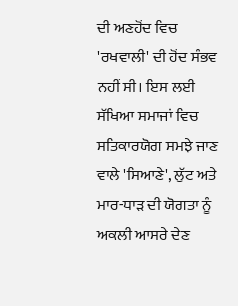ਦੀ ਅਣਹੋਂਦ ਵਿਚ 'ਰਖਵਾਲੀ' ਦੀ ਹੋਂਦ ਸੰਭਵ ਨਹੀਂ ਸੀ। ਇਸ ਲਈ ਸੱਖਿਆ ਸਮਾਜਾਂ ਵਿਚ ਸਤਿਕਾਰਯੋਗ ਸਮਝੇ ਜਾਣ ਵਾਲੇ 'ਸਿਆਣੇ', ਲੁੱਟ ਅਤੇ ਮਾਰ-ਧਾੜ ਦੀ ਯੋਗਤਾ ਨੂੰ ਅਕਲੀ ਆਸਰੇ ਦੇਣ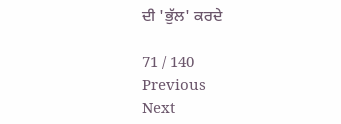ਦੀ 'ਭੁੱਲ' ਕਰਦੇ

71 / 140
Previous
Next